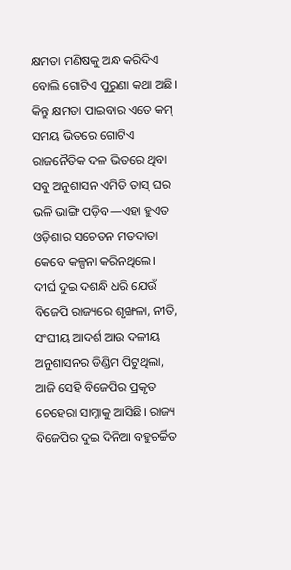କ୍ଷମତା ମଣିଷକୁ ଅନ୍ଧ କରିଦିଏ ବୋଲି ଗୋଟିଏ ପୁରୁଣା କଥା ଅଛି। କିନ୍ତୁ କ୍ଷମତା ପାଇବାର ଏତେ କମ୍ ସମୟ ଭିତରେ ଗୋଟିଏ ରାଜନୈତିକ ଦଳ ଭିତରେ ଥିବା ସବୁ ଅନୁଶାସନ ଏମିତି ତାସ୍ ଘର ଭଳି ଭାଙ୍ଗି ପଡ଼ିବ—ଏହା ହୁଏତ ଓଡ଼ିଶାର ସଚେତନ ମତଦାତା କେବେ କଳ୍ପନା କରିନଥିଲେ।
ଦୀର୍ଘ ଦୁଇ ଦଶନ୍ଧି ଧରି ଯେଉଁ ବିଜେପି ରାଜ୍ୟରେ ଶୃଙ୍ଖଳା, ନୀତି, ସଂଘୀୟ ଆଦର୍ଶ ଆଉ ଦଳୀୟ ଅନୁଶାସନର ଡିଣ୍ଡିମ ପିଟୁଥିଲା, ଆଜି ସେହି ବିଜେପିର ପ୍ରକୃତ ଚେହେରା ସାମ୍ନାକୁ ଆସିଛି। ରାଜ୍ୟ ବିଜେପିର ଦୁଇ ଦିନିଆ ବହୁଚର୍ଚ୍ଚିତ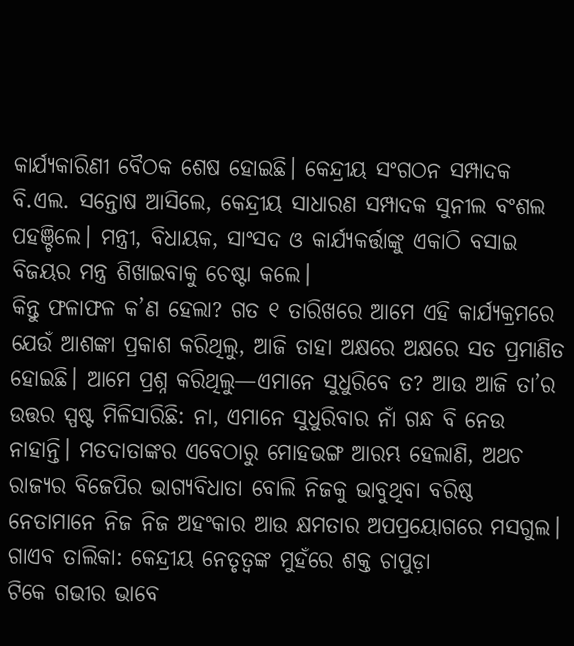କାର୍ଯ୍ୟକାରିଣୀ ବୈଠକ ଶେଷ ହୋଇଛି। କେନ୍ଦ୍ରୀୟ ସଂଗଠନ ସମ୍ପାଦକ ବି.ଏଲ. ସନ୍ତୋଷ ଆସିଲେ, କେନ୍ଦ୍ରୀୟ ସାଧାରଣ ସମ୍ପାଦକ ସୁନୀଲ ବଂଶଲ ପହଞ୍ଚିଲେ। ମନ୍ତ୍ରୀ, ବିଧାୟକ, ସାଂସଦ ଓ କାର୍ଯ୍ୟକର୍ତ୍ତାଙ୍କୁ ଏକାଠି ବସାଇ ବିଜୟର ମନ୍ତ୍ର ଶିଖାଇବାକୁ ଚେଷ୍ଟା କଲେ।
କିନ୍ତୁ ଫଳାଫଳ କ’ଣ ହେଲା? ଗତ ୧ ତାରିଖରେ ଆମେ ଏହି କାର୍ଯ୍ୟକ୍ରମରେ ଯେଉଁ ଆଶଙ୍କା ପ୍ରକାଶ କରିଥିଲୁ, ଆଜି ତାହା ଅକ୍ଷରେ ଅକ୍ଷରେ ସତ ପ୍ରମାଣିତ ହୋଇଛି। ଆମେ ପ୍ରଶ୍ନ କରିଥିଲୁ—ଏମାନେ ସୁଧୁରିବେ ତ? ଆଉ ଆଜି ତା’ର ଉତ୍ତର ସ୍ପଷ୍ଟ ମିଳିସାରିଛି: ନା, ଏମାନେ ସୁଧୁରିବାର ନାଁ ଗନ୍ଧ ବି ନେଉ ନାହାନ୍ତି। ମତଦାତାଙ୍କର ଏବେଠାରୁ ମୋହଭଙ୍ଗ ଆରମ୍ଭ ହେଲାଣି, ଅଥଚ ରାଜ୍ୟର ବିଜେପିର ଭାଗ୍ୟବିଧାତା ବୋଲି ନିଜକୁ ଭାବୁଥିବା ବରିଷ୍ଠ ନେତାମାନେ ନିଜ ନିଜ ଅହଂକାର ଆଉ କ୍ଷମତାର ଅପପ୍ରୟୋଗରେ ମସଗୁଲ।
ଗାଏବ ତାଲିକା: କେନ୍ଦ୍ରୀୟ ନେତୃତ୍ୱଙ୍କ ମୁହଁରେ ଶକ୍ତ ଚାପୁଡ଼ା
ଟିକେ ଗଭୀର ଭାବେ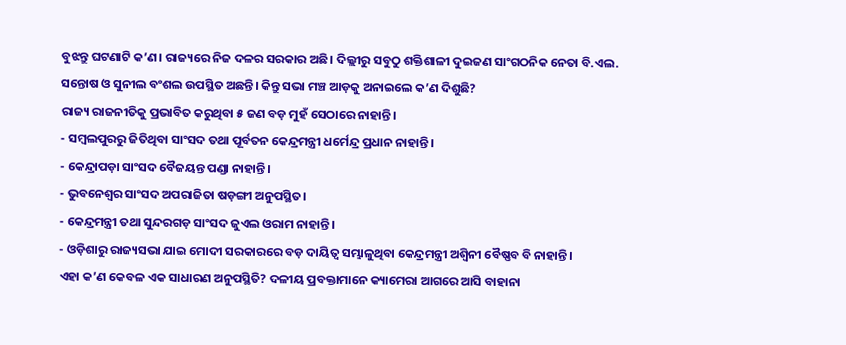ବୁଝନ୍ତୁ ଘଟଣାଟି କ’ଣ। ରାଜ୍ୟରେ ନିଜ ଦଳର ସରକାର ଅଛି। ଦିଲ୍ଲୀରୁ ସବୁଠୁ ଶକ୍ତିଶାଳୀ ଦୁଇଜଣ ସାଂଗଠନିକ ନେତା ବି.ଏଲ. ସନ୍ତୋଷ ଓ ସୁନୀଲ ବଂଶଲ ଉପସ୍ଥିତ ଅଛନ୍ତି। କିନ୍ତୁ ସଭା ମଞ୍ଚ ଆଡ଼କୁ ଅନାଇଲେ କ’ଣ ଦିଶୁଛି?
ରାଜ୍ୟ ରାଜନୀତିକୁ ପ୍ରଭାବିତ କରୁଥିବା ୫ ଜଣ ବଡ଼ ମୁହଁ ସେଠାରେ ନାହାନ୍ତି।
- ସମ୍ବଲପୁରରୁ ଜିତିଥିବା ସାଂସଦ ତଥା ପୂର୍ବତନ କେନ୍ଦ୍ରମନ୍ତ୍ରୀ ଧର୍ମେନ୍ଦ୍ର ପ୍ରଧାନ ନାହାନ୍ତି।
- କେନ୍ଦ୍ରାପଡ଼ା ସାଂସଦ ବୈଜୟନ୍ତ ପଣ୍ଡା ନାହାନ୍ତି।
- ଭୁବନେଶ୍ୱର ସାଂସଦ ଅପରାଜିତା ଷଡ଼ଙ୍ଗୀ ଅନୁପସ୍ଥିତ।
- କେନ୍ଦ୍ରମନ୍ତ୍ରୀ ତଥା ସୁନ୍ଦରଗଡ଼ ସାଂସଦ ଜୁଏଲ ଓରାମ ନାହାନ୍ତି।
- ଓଡ଼ିଶାରୁ ରାଜ୍ୟସଭା ଯାଇ ମୋଦୀ ସରକାରରେ ବଡ଼ ଦାୟିତ୍ୱ ସମ୍ଭାଳୁଥିବା କେନ୍ଦ୍ରମନ୍ତ୍ରୀ ଅଶ୍ୱିନୀ ବୈଷ୍ଣବ ବି ନାହାନ୍ତି।
ଏହା କ’ଣ କେବଳ ଏକ ସାଧାରଣ ଅନୁପସ୍ଥିତି? ଦଳୀୟ ପ୍ରବକ୍ତାମାନେ କ୍ୟାମେରା ଆଗରେ ଆସି ବାହାନା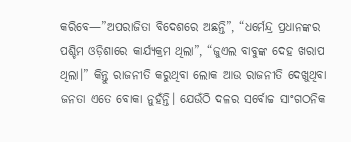କରିବେ—”ଅପରାଜିତା ବିଦେଶରେ ଅଛନ୍ତି”, “ଧର୍ମେନ୍ଦ୍ର ପ୍ରଧାନଙ୍କର ପଶ୍ଚିମ ଓଡ଼ିଶାରେ କାର୍ଯ୍ୟକ୍ରମ ଥିଲା”, “ଜୁଏଲ ବାବୁଙ୍କ ଦେହ ଖରାପ ଥିଲା।” କିନ୍ତୁ ରାଜନୀତି କରୁଥିବା ଲୋକ ଆଉ ରାଜନୀତି ଦେଖୁଥିବା ଜନତା ଏତେ ବୋକା ନୁହଁନ୍ତି। ଯେଉଁଠି ଦଳର ସର୍ବୋଚ୍ଚ ସାଂଗଠନିକ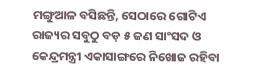ମଙ୍ଗୁଆଳ ବସିଛନ୍ତି, ସେଠାରେ ଗୋଟିଏ ରାଜ୍ୟର ସବୁଠୁ ବଡ଼ ୫ ଜଣ ସାଂସଦ ଓ କେନ୍ଦ୍ରମନ୍ତ୍ରୀ ଏକାସାଙ୍ଗରେ ନିଖୋଜ ରହିବା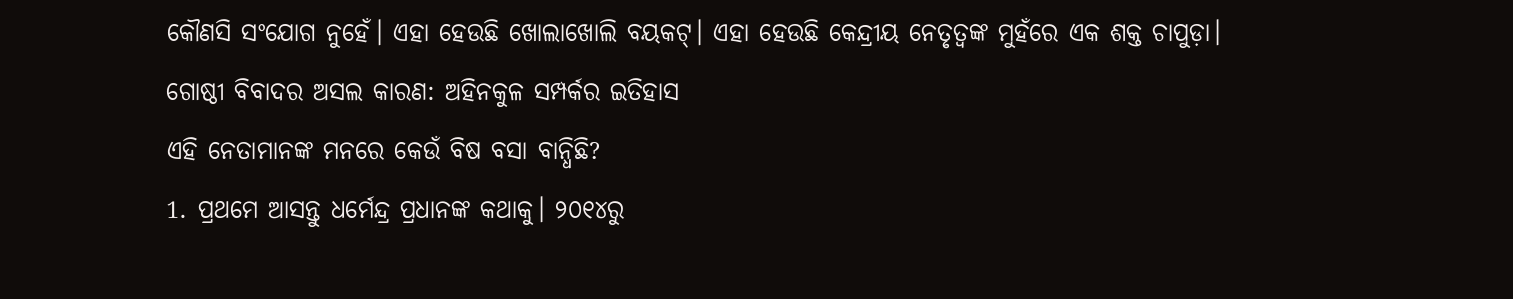କୌଣସି ସଂଯୋଗ ନୁହେଁ। ଏହା ହେଉଛି ଖୋଲାଖୋଲି ବୟକଟ୍। ଏହା ହେଉଛି କେନ୍ଦ୍ରୀୟ ନେତୃତ୍ୱଙ୍କ ମୁହଁରେ ଏକ ଶକ୍ତ ଚାପୁଡ଼ା।
ଗୋଷ୍ଠୀ ବିବାଦର ଅସଲ କାରଣ: ଅହିନକୁଳ ସମ୍ପର୍କର ଇତିହାସ
ଏହି ନେତାମାନଙ୍କ ମନରେ କେଉଁ ବିଷ ବସା ବାନ୍ଧିଛି?
1. ପ୍ରଥମେ ଆସନ୍ତୁ ଧର୍ମେନ୍ଦ୍ର ପ୍ରଧାନଙ୍କ କଥାକୁ। ୨୦୧୪ରୁ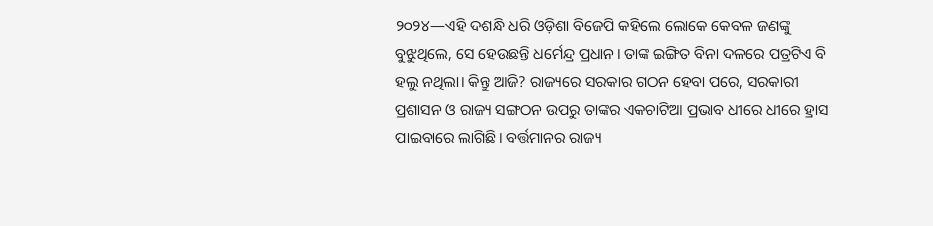୨୦୨୪—ଏହି ଦଶନ୍ଧି ଧରି ଓଡ଼ିଶା ବିଜେପି କହିଲେ ଲୋକେ କେବଳ ଜଣଙ୍କୁ ବୁଝୁଥିଲେ, ସେ ହେଉଛନ୍ତି ଧର୍ମେନ୍ଦ୍ର ପ୍ରଧାନ। ତାଙ୍କ ଇଙ୍ଗିତ ବିନା ଦଳରେ ପତ୍ରଟିଏ ବି ହଲୁ ନଥିଲା। କିନ୍ତୁ ଆଜି? ରାଜ୍ୟରେ ସରକାର ଗଠନ ହେବା ପରେ, ସରକାରୀ ପ୍ରଶାସନ ଓ ରାଜ୍ୟ ସଙ୍ଗଠନ ଉପରୁ ତାଙ୍କର ଏକଚାଟିଆ ପ୍ରଭାବ ଧୀରେ ଧୀରେ ହ୍ରାସ ପାଇବାରେ ଲାଗିଛି। ବର୍ତ୍ତମାନର ରାଜ୍ୟ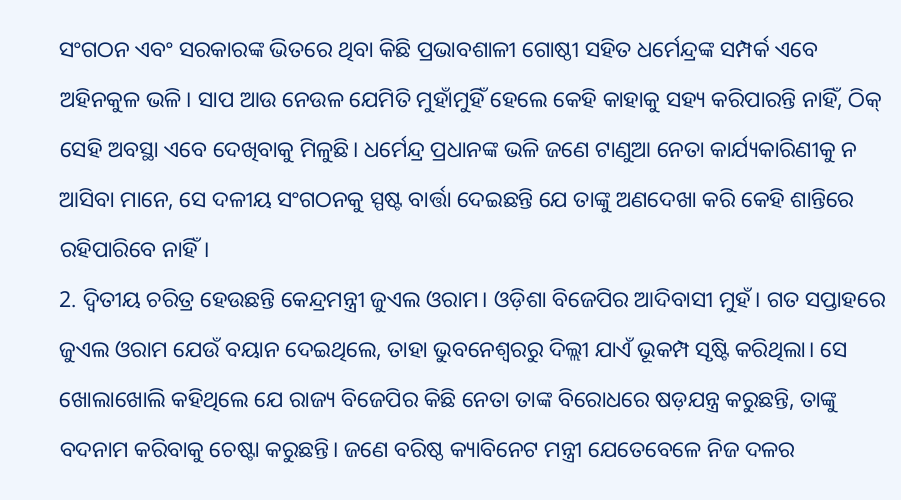ସଂଗଠନ ଏବଂ ସରକାରଙ୍କ ଭିତରେ ଥିବା କିଛି ପ୍ରଭାବଶାଳୀ ଗୋଷ୍ଠୀ ସହିତ ଧର୍ମେନ୍ଦ୍ରଙ୍କ ସମ୍ପର୍କ ଏବେ ଅହିନକୁଳ ଭଳି। ସାପ ଆଉ ନେଉଳ ଯେମିତି ମୁହାଁମୁହିଁ ହେଲେ କେହି କାହାକୁ ସହ୍ୟ କରିପାରନ୍ତି ନାହିଁ, ଠିକ୍ ସେହି ଅବସ୍ଥା ଏବେ ଦେଖିବାକୁ ମିଳୁଛି। ଧର୍ମେନ୍ଦ୍ର ପ୍ରଧାନଙ୍କ ଭଳି ଜଣେ ଟାଣୁଆ ନେତା କାର୍ଯ୍ୟକାରିଣୀକୁ ନ ଆସିବା ମାନେ, ସେ ଦଳୀୟ ସଂଗଠନକୁ ସ୍ପଷ୍ଟ ବାର୍ତ୍ତା ଦେଇଛନ୍ତି ଯେ ତାଙ୍କୁ ଅଣଦେଖା କରି କେହି ଶାନ୍ତିରେ ରହିପାରିବେ ନାହିଁ।
2. ଦ୍ୱିତୀୟ ଚରିତ୍ର ହେଉଛନ୍ତି କେନ୍ଦ୍ରମନ୍ତ୍ରୀ ଜୁଏଲ ଓରାମ। ଓଡ଼ିଶା ବିଜେପିର ଆଦିବାସୀ ମୁହଁ। ଗତ ସପ୍ତାହରେ ଜୁଏଲ ଓରାମ ଯେଉଁ ବୟାନ ଦେଇଥିଲେ, ତାହା ଭୁବନେଶ୍ୱରରୁ ଦିଲ୍ଲୀ ଯାଏଁ ଭୂକମ୍ପ ସୃଷ୍ଟି କରିଥିଲା। ସେ ଖୋଲାଖୋଲି କହିଥିଲେ ଯେ ରାଜ୍ୟ ବିଜେପିର କିଛି ନେତା ତାଙ୍କ ବିରୋଧରେ ଷଡ଼ଯନ୍ତ୍ର କରୁଛନ୍ତି, ତାଙ୍କୁ ବଦନାମ କରିବାକୁ ଚେଷ୍ଟା କରୁଛନ୍ତି। ଜଣେ ବରିଷ୍ଠ କ୍ୟାବିନେଟ ମନ୍ତ୍ରୀ ଯେତେବେଳେ ନିଜ ଦଳର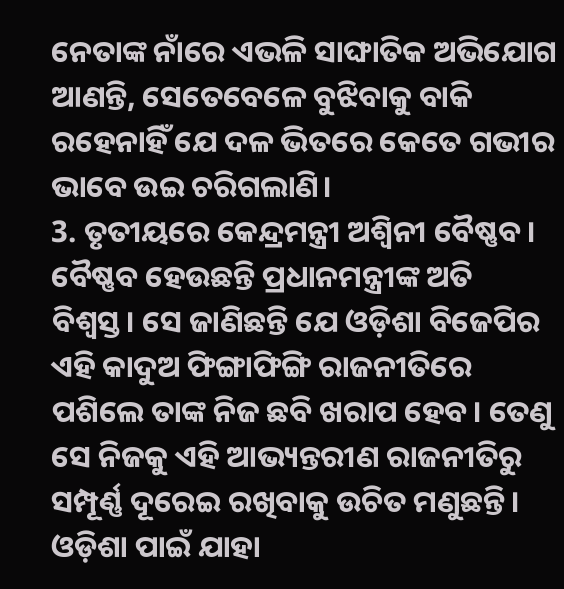ନେତାଙ୍କ ନାଁରେ ଏଭଳି ସାଙ୍ଘାତିକ ଅଭିଯୋଗ ଆଣନ୍ତି, ସେତେବେଳେ ବୁଝିବାକୁ ବାକି ରହେନାହିଁ ଯେ ଦଳ ଭିତରେ କେତେ ଗଭୀର ଭାବେ ଉଇ ଚରିଗଲାଣି।
3. ତୃତୀୟରେ କେନ୍ଦ୍ରମନ୍ତ୍ରୀ ଅଶ୍ୱିନୀ ବୈଷ୍ଣବ। ବୈଷ୍ଣବ ହେଉଛନ୍ତି ପ୍ରଧାନମନ୍ତ୍ରୀଙ୍କ ଅତି ବିଶ୍ୱସ୍ତ। ସେ ଜାଣିଛନ୍ତି ଯେ ଓଡ଼ିଶା ବିଜେପିର ଏହି କାଦୁଅ ଫିଙ୍ଗାଫିଙ୍ଗି ରାଜନୀତିରେ ପଶିଲେ ତାଙ୍କ ନିଜ ଛବି ଖରାପ ହେବ। ତେଣୁ ସେ ନିଜକୁ ଏହି ଆଭ୍ୟନ୍ତରୀଣ ରାଜନୀତିରୁ ସମ୍ପୂର୍ଣ୍ଣ ଦୂରେଇ ରଖିବାକୁ ଉଚିତ ମଣୁଛନ୍ତି। ଓଡ଼ିଶା ପାଇଁ ଯାହା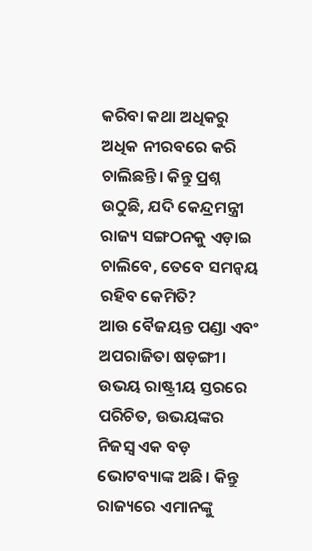କରିବା କଥା ଅଧିକରୁ ଅଧିକ ନୀରବରେ କରି ଚାଲିଛନ୍ତି। କିନ୍ତୁ ପ୍ରଶ୍ନ ଉଠୁଛି, ଯଦି କେନ୍ଦ୍ରମନ୍ତ୍ରୀ ରାଜ୍ୟ ସଙ୍ଗଠନକୁ ଏଡ଼ାଇ ଚାଲିବେ, ତେବେ ସମନ୍ୱୟ ରହିବ କେମିତି?
ଆଉ ବୈଜୟନ୍ତ ପଣ୍ଡା ଏବଂ ଅପରାଜିତା ଷଡ଼ଙ୍ଗୀ। ଉଭୟ ରାଷ୍ଟ୍ରୀୟ ସ୍ତରରେ ପରିଚିତ, ଉଭୟଙ୍କର ନିଜସ୍ୱ ଏକ ବଡ଼ ଭୋଟବ୍ୟାଙ୍କ ଅଛି। କିନ୍ତୁ ରାଜ୍ୟରେ ଏମାନଙ୍କୁ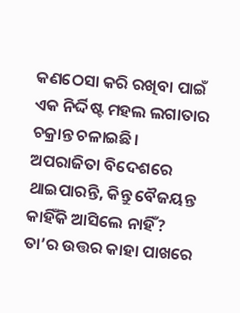କଣଠେସା କରି ରଖିବା ପାଇଁ ଏକ ନିର୍ଦ୍ଦିଷ୍ଟ ମହଲ ଲଗାତାର ଚକ୍ରାନ୍ତ ଚଳାଇଛି। ଅପରାଜିତା ବିଦେଶରେ ଥାଇପାରନ୍ତି, କିନ୍ତୁ ବୈଜୟନ୍ତ କାହିଁକି ଆସିଲେ ନାହିଁ? ତା’ର ଉତ୍ତର କାହା ପାଖରେ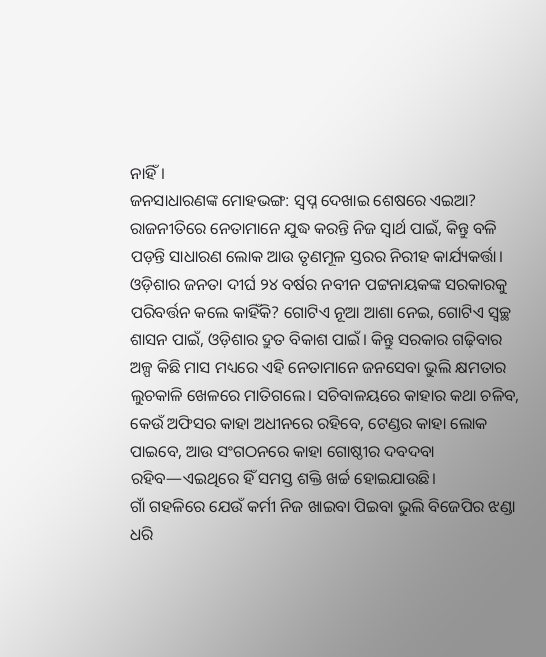ନାହିଁ।
ଜନସାଧାରଣଙ୍କ ମୋହଭଙ୍ଗ: ସ୍ୱପ୍ନ ଦେଖାଇ ଶେଷରେ ଏଇଆ?
ରାଜନୀତିରେ ନେତାମାନେ ଯୁଦ୍ଧ କରନ୍ତି ନିଜ ସ୍ୱାର୍ଥ ପାଇଁ, କିନ୍ତୁ ବଳି ପଡ଼ନ୍ତି ସାଧାରଣ ଲୋକ ଆଉ ତୃଣମୂଳ ସ୍ତରର ନିରୀହ କାର୍ଯ୍ୟକର୍ତ୍ତା।
ଓଡ଼ିଶାର ଜନତା ଦୀର୍ଘ ୨୪ ବର୍ଷର ନବୀନ ପଟ୍ଟନାୟକଙ୍କ ସରକାରକୁ ପରିବର୍ତ୍ତନ କଲେ କାହିଁକି? ଗୋଟିଏ ନୂଆ ଆଶା ନେଇ, ଗୋଟିଏ ସ୍ୱଚ୍ଛ ଶାସନ ପାଇଁ, ଓଡ଼ିଶାର ଦ୍ରୁତ ବିକାଶ ପାଇଁ। କିନ୍ତୁ ସରକାର ଗଢ଼ିବାର ଅଳ୍ପ କିଛି ମାସ ମଧ୍ୟରେ ଏହି ନେତାମାନେ ଜନସେବା ଭୁଲି କ୍ଷମତାର ଲୁଚକାଳି ଖେଳରେ ମାତିଗଲେ। ସଚିବାଳୟରେ କାହାର କଥା ଚଳିବ, କେଉଁ ଅଫିସର କାହା ଅଧୀନରେ ରହିବେ, ଟେଣ୍ଡର କାହା ଲୋକ ପାଇବେ, ଆଉ ସଂଗଠନରେ କାହା ଗୋଷ୍ଠୀର ଦବଦବା ରହିବ—ଏଇଥିରେ ହିଁ ସମସ୍ତ ଶକ୍ତି ଖର୍ଚ୍ଚ ହୋଇଯାଉଛି।
ଗାଁ ଗହଳିରେ ଯେଉଁ କର୍ମୀ ନିଜ ଖାଇବା ପିଇବା ଭୁଲି ବିଜେପିର ଝଣ୍ଡା ଧରି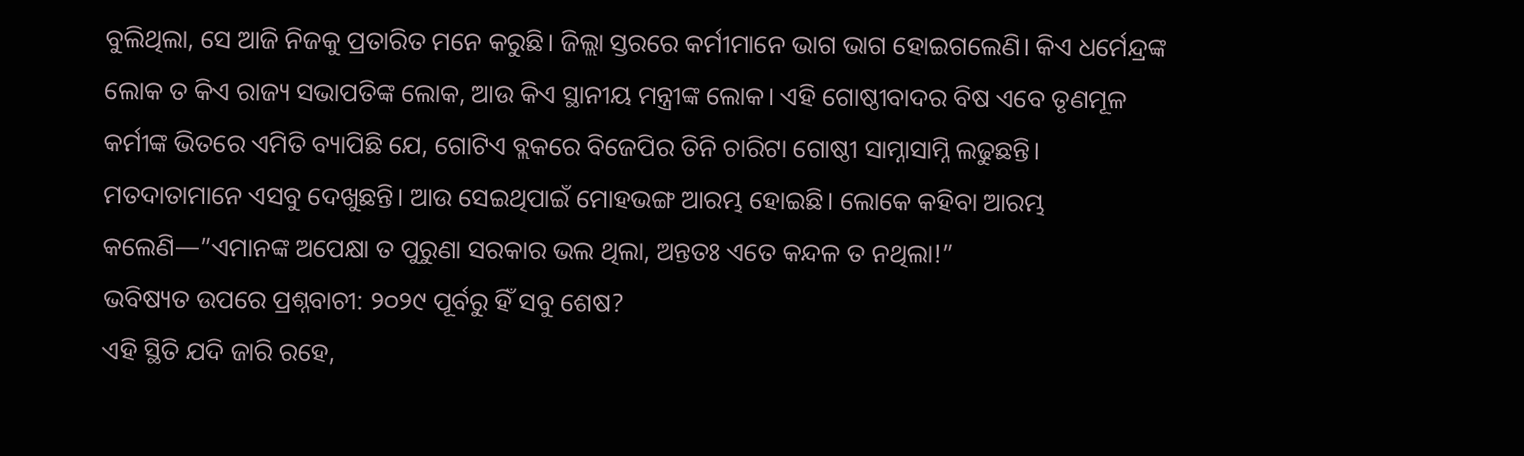ବୁଲିଥିଲା, ସେ ଆଜି ନିଜକୁ ପ୍ରତାରିତ ମନେ କରୁଛି। ଜିଲ୍ଲା ସ୍ତରରେ କର୍ମୀମାନେ ଭାଗ ଭାଗ ହୋଇଗଲେଣି। କିଏ ଧର୍ମେନ୍ଦ୍ରଙ୍କ ଲୋକ ତ କିଏ ରାଜ୍ୟ ସଭାପତିଙ୍କ ଲୋକ, ଆଉ କିଏ ସ୍ଥାନୀୟ ମନ୍ତ୍ରୀଙ୍କ ଲୋକ। ଏହି ଗୋଷ୍ଠୀବାଦର ବିଷ ଏବେ ତୃଣମୂଳ କର୍ମୀଙ୍କ ଭିତରେ ଏମିତି ବ୍ୟାପିଛି ଯେ, ଗୋଟିଏ ବ୍ଲକରେ ବିଜେପିର ତିନି ଚାରିଟା ଗୋଷ୍ଠୀ ସାମ୍ନାସାମ୍ନି ଲଢୁଛନ୍ତି। ମତଦାତାମାନେ ଏସବୁ ଦେଖୁଛନ୍ତି। ଆଉ ସେଇଥିପାଇଁ ମୋହଭଙ୍ଗ ଆରମ୍ଭ ହୋଇଛି। ଲୋକେ କହିବା ଆରମ୍ଭ କଲେଣି—”ଏମାନଙ୍କ ଅପେକ୍ଷା ତ ପୁରୁଣା ସରକାର ଭଲ ଥିଲା, ଅନ୍ତତଃ ଏତେ କନ୍ଦଳ ତ ନଥିଲା!”
ଭବିଷ୍ୟତ ଉପରେ ପ୍ରଶ୍ନବାଚୀ: ୨୦୨୯ ପୂର୍ବରୁ ହିଁ ସବୁ ଶେଷ?
ଏହି ସ୍ଥିତି ଯଦି ଜାରି ରହେ,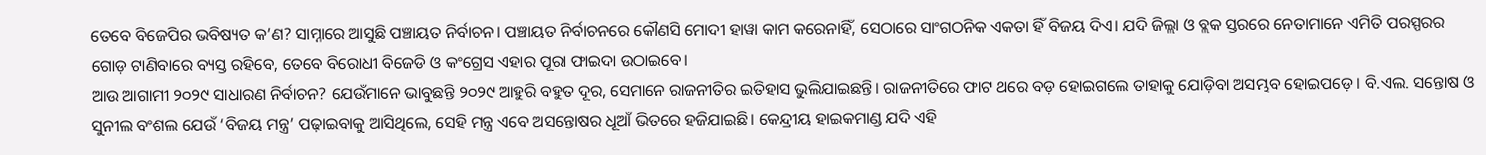ତେବେ ବିଜେପିର ଭବିଷ୍ୟତ କ’ଣ? ସାମ୍ନାରେ ଆସୁଛି ପଞ୍ଚାୟତ ନିର୍ବାଚନ। ପଞ୍ଚାୟତ ନିର୍ବାଚନରେ କୌଣସି ମୋଦୀ ହାୱା କାମ କରେନାହିଁ, ସେଠାରେ ସାଂଗଠନିକ ଏକତା ହିଁ ବିଜୟ ଦିଏ। ଯଦି ଜିଲ୍ଲା ଓ ବ୍ଲକ ସ୍ତରରେ ନେତାମାନେ ଏମିତି ପରସ୍ପରର ଗୋଡ଼ ଟାଣିବାରେ ବ୍ୟସ୍ତ ରହିବେ, ତେବେ ବିରୋଧୀ ବିଜେଡି ଓ କଂଗ୍ରେସ ଏହାର ପୂରା ଫାଇଦା ଉଠାଇବେ।
ଆଉ ଆଗାମୀ ୨୦୨୯ ସାଧାରଣ ନିର୍ବାଚନ? ଯେଉଁମାନେ ଭାବୁଛନ୍ତି ୨୦୨୯ ଆହୁରି ବହୁତ ଦୂର, ସେମାନେ ରାଜନୀତିର ଇତିହାସ ଭୁଲିଯାଇଛନ୍ତି। ରାଜନୀତିରେ ଫାଟ ଥରେ ବଡ଼ ହୋଇଗଲେ ତାହାକୁ ଯୋଡ଼ିବା ଅସମ୍ଭବ ହୋଇପଡ଼େ। ବି.ଏଲ. ସନ୍ତୋଷ ଓ ସୁନୀଲ ବଂଶଲ ଯେଉଁ ‘ବିଜୟ ମନ୍ତ୍ର’ ପଢ଼ାଇବାକୁ ଆସିଥିଲେ, ସେହି ମନ୍ତ୍ର ଏବେ ଅସନ୍ତୋଷର ଧୂଆଁ ଭିତରେ ହଜିଯାଇଛି। କେନ୍ଦ୍ରୀୟ ହାଇକମାଣ୍ଡ ଯଦି ଏହି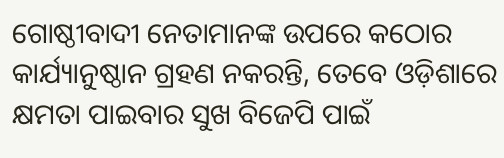ଗୋଷ୍ଠୀବାଦୀ ନେତାମାନଙ୍କ ଉପରେ କଠୋର କାର୍ଯ୍ୟାନୁଷ୍ଠାନ ଗ୍ରହଣ ନକରନ୍ତି, ତେବେ ଓଡ଼ିଶାରେ କ୍ଷମତା ପାଇବାର ସୁଖ ବିଜେପି ପାଇଁ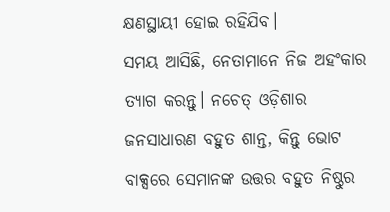କ୍ଷଣସ୍ଥାୟୀ ହୋଇ ରହିଯିବ।
ସମୟ ଆସିଛି, ନେତାମାନେ ନିଜ ଅହଂକାର ତ୍ୟାଗ କରନ୍ତୁ। ନଚେତ୍ ଓଡ଼ିଶାର ଜନସାଧାରଣ ବହୁତ ଶାନ୍ତ, କିନ୍ତୁ ଭୋଟ ବାକ୍ସରେ ସେମାନଙ୍କ ଉତ୍ତର ବହୁତ ନିଷ୍ଠୁର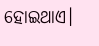ହୋଇଥାଏ।